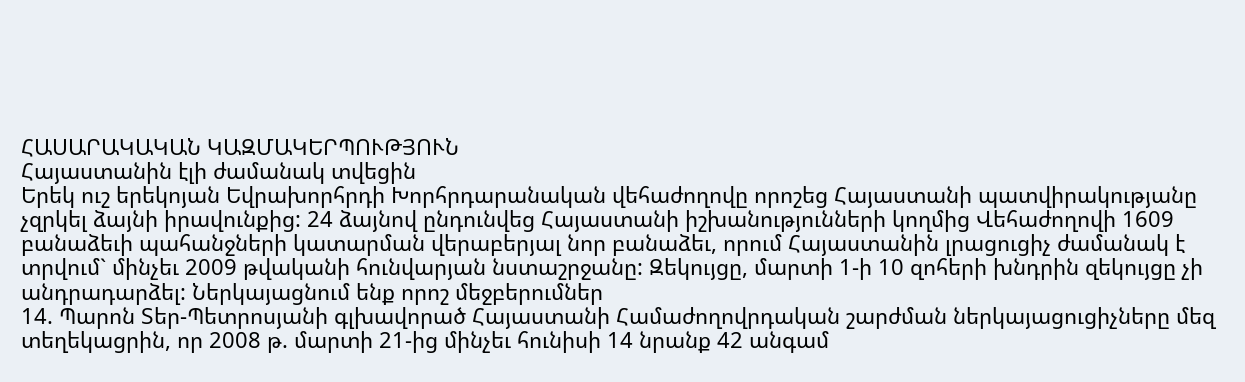ՀԱՍԱՐԱԿԱԿԱՆ ԿԱԶՄԱԿԵՐՊՈՒԹՅՈՒՆ
Հայաստանին էլի ժամանակ տվեցին
Երեկ ուշ երեկոյան Եվրախորհրդի Խորհրդարանական վեհաժողովը որոշեց Հայաստանի պատվիրակությանը չզրկել ձայնի իրավունքից: 24 ձայնով ընդունվեց Հայաստանի իշխանությունների կողմից Վեհաժողովի 1609 բանաձեւի պահանջների կատարման վերաբերյալ նոր բանաձեւ, որում Հայաստանին լրացուցիչ ժամանակ է տրվում` մինչեւ 2009 թվականի հունվարյան նստաշրջանը: Զեկույցը, մարտի 1-ի 10 զոհերի խնդրին զեկույցը չի անդրադարձել: Ներկայացնում ենք որոշ մեջբերումներ
14. Պարոն Տեր-Պետրոսյանի գլխավորած Հայաստանի Համաժողովրդական շարժման ներկայացուցիչները մեզ տեղեկացրին, որ 2008 թ. մարտի 21-ից մինչեւ հունիսի 14 նրանք 42 անգամ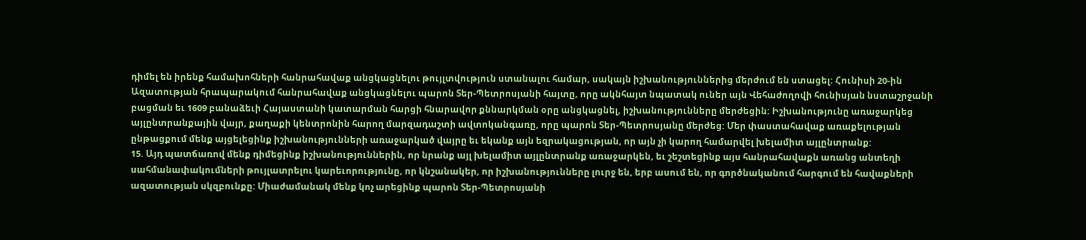դիմել են իրենք համախոհների հանրահավաք անցկացնելու թույլտվություն ստանալու համար, սակայն իշխանություններից մերժում են ստացել: Հունիսի 20-ին Ազատության հրապարակում հանրահավաք անցկացնելու պարոն Տեր-Պետրոսյանի հայտը, որը ակնհայտ նպատակ ուներ այն Վեհաժողովի հունիսյան նստաշրջանի բացման եւ 1609 բանաձեւի Հայաստանի կատարման հարցի հնարավոր քննարկման օրը անցկացնել, իշխանությունները մերժեցին: Իշխանությունը առաջարկեց այլընտրանքային վայր, քաղաքի կենտրոնին հարող մարզադաշտի ավտոկանգառը, որը պարոն Տեր-Պետրոսյանը մերժեց: Մեր փաստահավաք առաքելության ընթացքում մենք այցելեցինք իշխանությունների առաջարկած վայրը եւ եկանք այն եզրակացության, որ այն չի կարող համարվել խելամիտ այլընտրանք:
15. Այդ պատճառով մենք դիմեցինք իշխանություններին, որ նրանք այլ խելամիտ այլընտրանք առաջարկեն, եւ շեշտեցինք այս հանրահավաքն առանց անտեղի սահմանափակումների թույլատրելու կարեւորությունը, որ կնշանակեր, որ իշխանությունները լուրջ են, երբ ասում են, որ գործնականում հարգում են հավաքների ազատության սկզբունքը: Միաժամանակ մենք կոչ արեցինք պարոն Տեր-Պետրոսյանի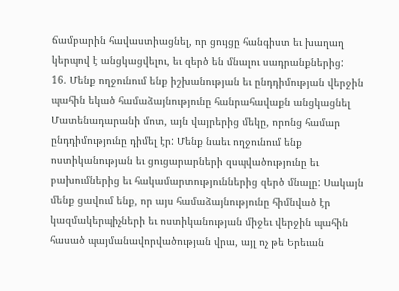ճամբարին հավաստիացնել, որ ցույցը հանգիստ եւ խաղաղ կերպով է անցկացվելու, եւ զերծ են մնալու սադրանքներից:
16. Մենք ողջունում ենք իշխանության եւ ընդդիմության վերջին պահին եկած համաձայնությունը հանրահավաքն անցկացնել Մատենադարանի մոտ, այն վայրերից մեկը, որոնց համար ընդդիմությունը դիմել էր: Մենք նաեւ ողջունում ենք ոստիկանության եւ ցուցարարների զսպվածությունը եւ բախումներից եւ հակամարտություններից զերծ մնալը: Սակայն մենք ցավում ենք, որ այս համաձայնությունը հիմնված էր կազմակերպիչների եւ ոստիկանության միջեւ վերջին պահին հասած պայմանավորվածության վրա, այլ ոչ թե Երեւան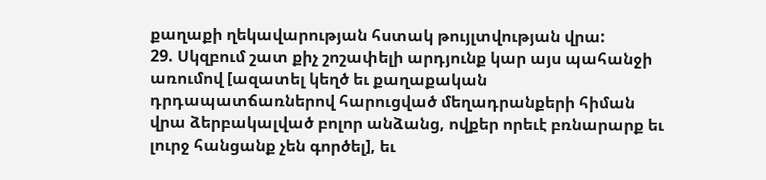քաղաքի ղեկավարության հստակ թույլտվության վրա:
29. Սկզբում շատ քիչ շոշափելի արդյունք կար այս պահանջի առումով [ազատել կեղծ եւ քաղաքական դրդապատճառներով հարուցված մեղադրանքերի հիման վրա ձերբակալված բոլոր անձանց, ովքեր որեւէ բռնարարք եւ լուրջ հանցանք չեն գործել], եւ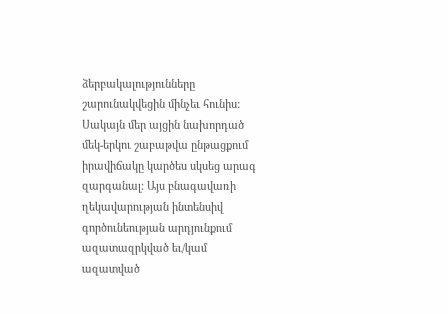ձերբակալությունները շարունակվեցին մինչեւ հունիս: Սակայն մեր այցին նախորդած մեկ-երկու շաբաթվա ընթացքում իրավիճակը կարծես սկսեց արագ զարգանալ: Այս բնագավառի ղեկավարության ինտենսիվ գործունեության արդյունքում ազատազրկված եւ/կամ ազատված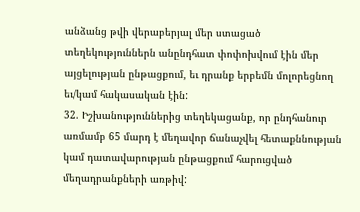անձանց թվի վերաբերյալ մեր ստացած տեղեկություններն անընդհատ փոփոխվում էին մեր այցելության ընթացքում, եւ դրանք երբեմն մոլորեցնող եւ/կամ հակասական էին:
32. Իշխանություններից տեղեկացանք, որ ընդհանուր առմամբ 65 մարդ է մեղավոր ճանաչվել հետաքննության կամ դատավարության ընթացքում հարուցված մեղադրանքների առթիվ: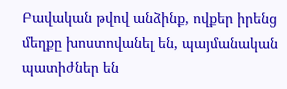Բավական թվով անձինք, ովքեր իրենց մեղքը խոստովանել են, պայմանական պատիժներ են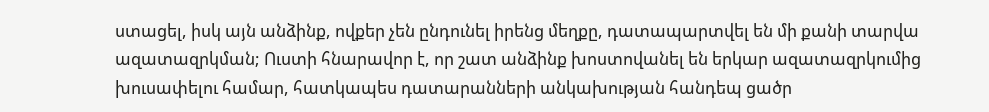ստացել, իսկ այն անձինք, ովքեր չեն ընդունել իրենց մեղքը, դատապարտվել են մի քանի տարվա ազատազրկման; Ուստի հնարավոր է, որ շատ անձինք խոստովանել են երկար ազատազրկումից խուսափելու համար, հատկապես դատարանների անկախության հանդեպ ցածր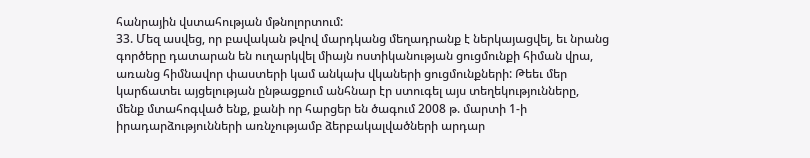հանրային վստահության մթնոլորտում:
33. Մեզ ասվեց, որ բավական թվով մարդկանց մեղադրանք է ներկայացվել, եւ նրանց գործերը դատարան են ուղարկվել միայն ոստիկանության ցուցմունքի հիման վրա, առանց հիմնավոր փաստերի կամ անկախ վկաների ցուցմունքների: Թեեւ մեր կարճատեւ այցելության ընթացքում անհնար էր ստուգել այս տեղեկությունները, մենք մտահոգված ենք, քանի որ հարցեր են ծագում 2008 թ. մարտի 1-ի իրադարձությունների առնչությամբ ձերբակալվածների արդար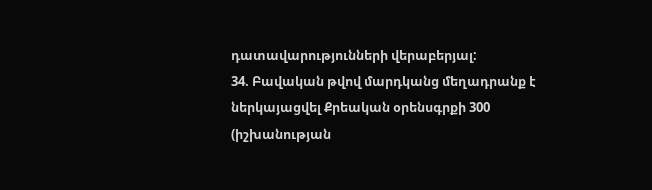դատավարությունների վերաբերյալ:
34. Բավական թվով մարդկանց մեղադրանք է ներկայացվել Քրեական օրենսգրքի 300 (իշխանության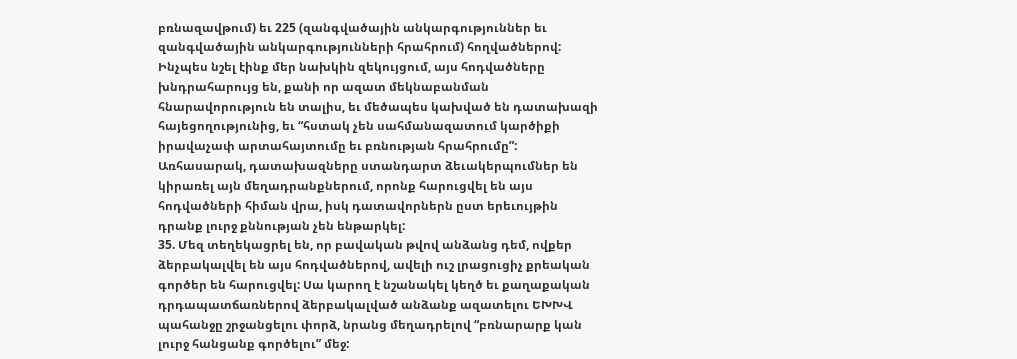բռնազավթում) եւ 225 (զանգվածային անկարգություններ եւ զանգվածային անկարգությունների հրահրում) հողվածներով: Ինչպես նշել էինք մեր նախկին զեկույցում, այս հոդվածները խնդրահարույց են, քանի որ ազատ մեկնաբանման հնարավորություն են տալիս, եւ մեծապես կախված են դատախազի հայեցողությունից, եւ “հստակ չեն սահմանազատում կարծիքի իրավաչափ արտահայտումը եւ բռնության հրահրումը”: Առհասարակ, դատախազները ստանդարտ ձեւակերպումներ են կիրառել այն մեղադրանքներում, որոնք հարուցվել են այս հոդվածների հիման վրա, իսկ դատավորներն ըստ երեւույթին դրանք լուրջ քննության չեն ենթարկել:
35. Մեզ տեղեկացրել են, որ բավական թվով անձանց դեմ, ովքեր ձերբակալվել են այս հոդվածներով, ավելի ուշ լրացուցիչ քրեական գործեր են հարուցվել: Սա կարող է նշանակել կեղծ եւ քաղաքական դրդապատճառներով ձերբակալված անձանք ազատելու ԵԽԽՎ պահանջը շրջանցելու փորձ, նրանց մեղադրելով “բռնարարք կան լուրջ հանցանք գործելու” մեջ: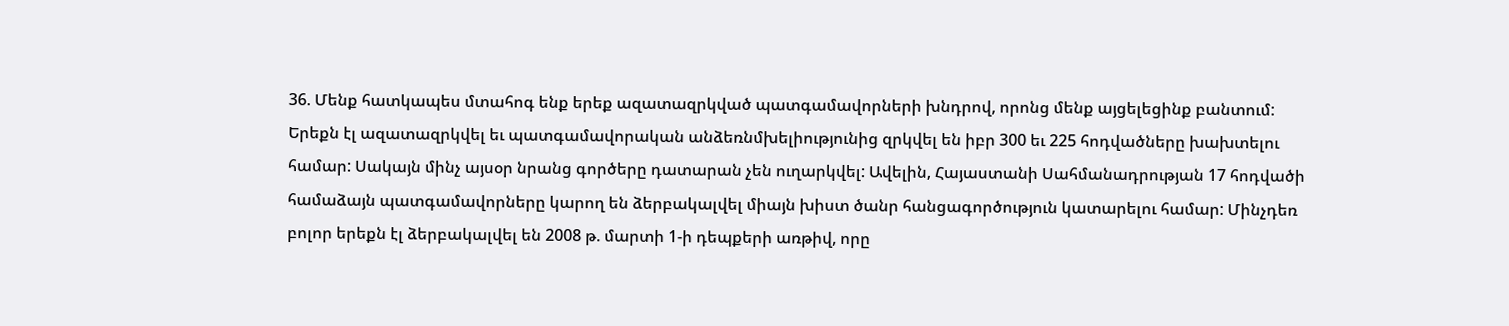36. Մենք հատկապես մտահոգ ենք երեք ազատազրկված պատգամավորների խնդրով, որոնց մենք այցելեցինք բանտում: Երեքն էլ ազատազրկվել եւ պատգամավորական անձեռնմխելիությունից զրկվել են իբր 300 եւ 225 հոդվածները խախտելու համար: Սակայն մինչ այսօր նրանց գործերը դատարան չեն ուղարկվել: Ավելին, Հայաստանի Սահմանադրության 17 հոդվածի համաձայն պատգամավորները կարող են ձերբակալվել միայն խիստ ծանր հանցագործություն կատարելու համար: Մինչդեռ բոլոր երեքն էլ ձերբակալվել են 2008 թ. մարտի 1-ի դեպքերի առթիվ, որը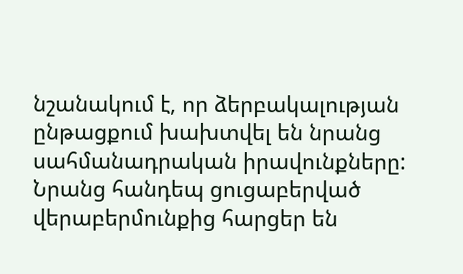նշանակում է, որ ձերբակալության ընթացքում խախտվել են նրանց սահմանադրական իրավունքները: Նրանց հանդեպ ցուցաբերված վերաբերմունքից հարցեր են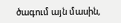ծագում այն մասին,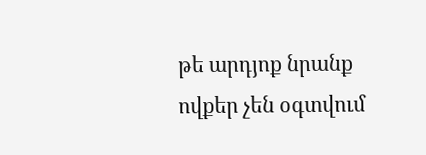թե արդյոք նրանք ովքեր չեն օգտվում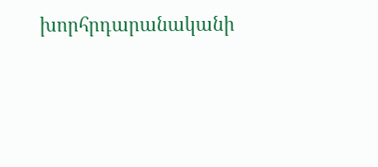խորհրդարանականի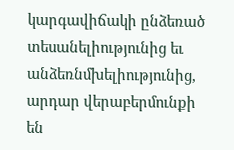կարգավիճակի ընձեռած տեսանելիությունից եւ անձեռնմխելիությունից, արդար վերաբերմունքի են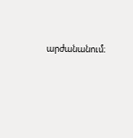արժանանում։